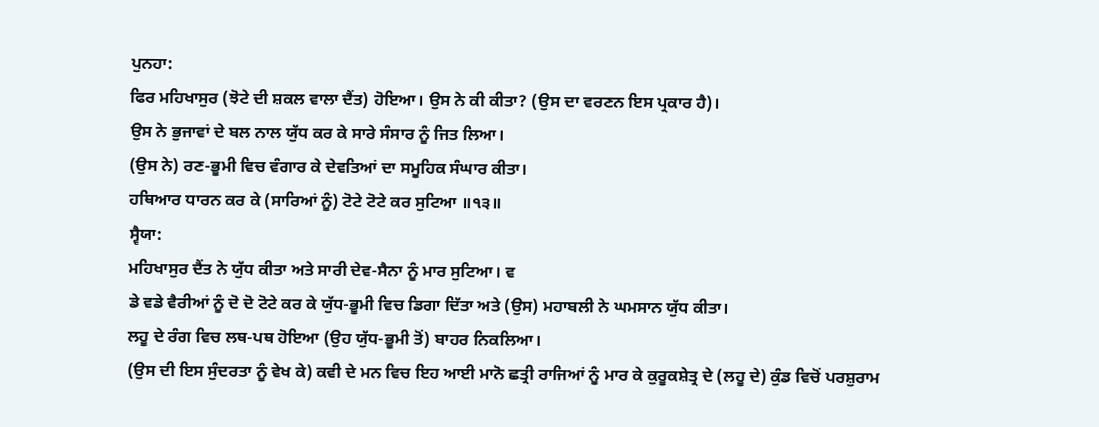ਪੁਨਹਾ:
ਫਿਰ ਮਹਿਖਾਸੁਰ (ਝੋਟੇ ਦੀ ਸ਼ਕਲ ਵਾਲਾ ਦੈਂਤ) ਹੋਇਆ। ਉਸ ਨੇ ਕੀ ਕੀਤਾ? (ਉਸ ਦਾ ਵਰਣਨ ਇਸ ਪ੍ਰਕਾਰ ਹੈ)।
ਉਸ ਨੇ ਭੁਜਾਵਾਂ ਦੇ ਬਲ ਨਾਲ ਯੁੱਧ ਕਰ ਕੇ ਸਾਰੇ ਸੰਸਾਰ ਨੂੰ ਜਿਤ ਲਿਆ।
(ਉਸ ਨੇ) ਰਣ-ਭੂਮੀ ਵਿਚ ਵੰਗਾਰ ਕੇ ਦੇਵਤਿਆਂ ਦਾ ਸਮੂਹਿਕ ਸੰਘਾਰ ਕੀਤਾ।
ਹਥਿਆਰ ਧਾਰਨ ਕਰ ਕੇ (ਸਾਰਿਆਂ ਨੂੰ) ਟੋਟੇ ਟੋਟੇ ਕਰ ਸੁਟਿਆ ॥੧੩॥
ਸ੍ਵੈਯਾ:
ਮਹਿਖਾਸੁਰ ਦੈਂਤ ਨੇ ਯੁੱਧ ਕੀਤਾ ਅਤੇ ਸਾਰੀ ਦੇਵ-ਸੈਨਾ ਨੂੰ ਮਾਰ ਸੁਟਿਆ। ਵ
ਡੇ ਵਡੇ ਵੈਰੀਆਂ ਨੂੰ ਦੋ ਦੋ ਟੋਟੇ ਕਰ ਕੇ ਯੁੱਧ-ਭੂਮੀ ਵਿਚ ਡਿਗਾ ਦਿੱਤਾ ਅਤੇ (ਉਸ) ਮਹਾਬਲੀ ਨੇ ਘਮਸਾਨ ਯੁੱਧ ਕੀਤਾ।
ਲਹੂ ਦੇ ਰੰਗ ਵਿਚ ਲਥ-ਪਥ ਹੋਇਆ (ਉਹ ਯੁੱਧ-ਭੂਮੀ ਤੋਂ) ਬਾਹਰ ਨਿਕਲਿਆ।
(ਉਸ ਦੀ ਇਸ ਸੁੰਦਰਤਾ ਨੂੰ ਵੇਖ ਕੇ) ਕਵੀ ਦੇ ਮਨ ਵਿਚ ਇਹ ਆਈ ਮਾਨੋ ਛਤ੍ਰੀ ਰਾਜਿਆਂ ਨੂੰ ਮਾਰ ਕੇ ਕੁਰੂਕਸ਼ੇਤ੍ਰ ਦੇ (ਲਹੂ ਦੇ) ਕੁੰਡ ਵਿਚੋਂ ਪਰਸ਼ੁਰਾਮ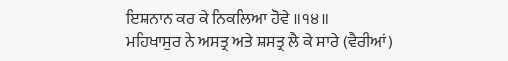ਇਸ਼ਨਾਨ ਕਰ ਕੇ ਨਿਕਲਿਆ ਹੋਵੇ ॥੧੪॥
ਮਹਿਖਾਸੁਰ ਨੇ ਅਸਤ੍ਰ ਅਤੇ ਸ਼ਸਤ੍ਰ ਲੈ ਕੇ ਸਾਰੇ (ਵੈਰੀਆਂ)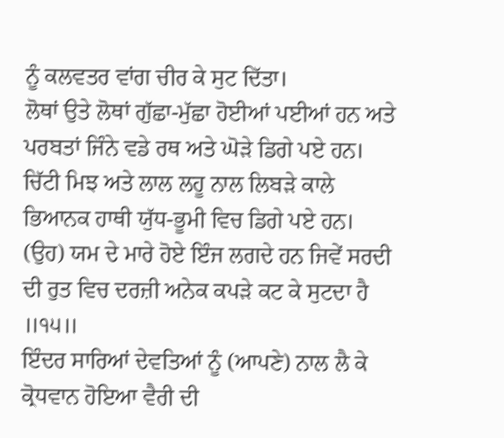ਨੂੰ ਕਲਵਤਰ ਵਾਂਗ ਚੀਰ ਕੇ ਸੁਟ ਦਿੱਤਾ।
ਲੋਥਾਂ ਉਤੇ ਲੋਥਾਂ ਗੁੱਛਾ-ਮੁੱਛਾ ਹੋਈਆਂ ਪਈਆਂ ਹਨ ਅਤੇ ਪਰਬਤਾਂ ਜਿੰਨੇ ਵਡੇ ਰਥ ਅਤੇ ਘੋੜੇ ਡਿਗੇ ਪਏ ਹਨ।
ਚਿੱਟੀ ਮਿਝ ਅਤੇ ਲਾਲ ਲਹੂ ਨਾਲ ਲਿਬੜੇ ਕਾਲੇ ਭਿਆਨਕ ਹਾਥੀ ਯੁੱਧ-ਭੂਮੀ ਵਿਚ ਡਿਗੇ ਪਏ ਹਨ।
(ਉਹ) ਯਮ ਦੇ ਮਾਰੇ ਹੋਏ ਇੰਜ ਲਗਦੇ ਹਨ ਜਿਵੇਂ ਸਰਦੀ ਦੀ ਰੁਤ ਵਿਚ ਦਰਜ਼ੀ ਅਨੇਕ ਕਪੜੇ ਕਟ ਕੇ ਸੁਟਦਾ ਹੈ ॥੧੫॥
ਇੰਦਰ ਸਾਰਿਆਂ ਦੇਵਤਿਆਂ ਨੂੰ (ਆਪਣੇ) ਨਾਲ ਲੈ ਕੇ ਕ੍ਰੋਧਵਾਨ ਹੋਇਆ ਵੈਰੀ ਦੀ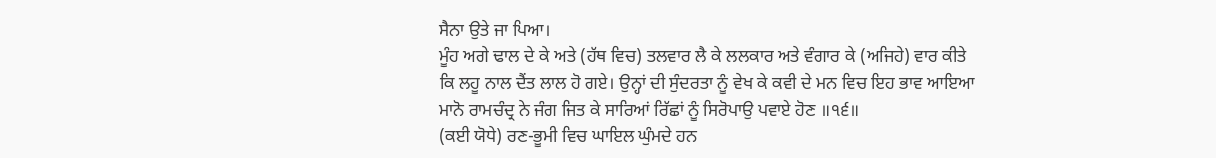ਸੈਨਾ ਉਤੇ ਜਾ ਪਿਆ।
ਮੂੰਹ ਅਗੇ ਢਾਲ ਦੇ ਕੇ ਅਤੇ (ਹੱਥ ਵਿਚ) ਤਲਵਾਰ ਲੈ ਕੇ ਲਲਕਾਰ ਅਤੇ ਵੰਗਾਰ ਕੇ (ਅਜਿਹੇ) ਵਾਰ ਕੀਤੇ
ਕਿ ਲਹੂ ਨਾਲ ਦੈਂਤ ਲਾਲ ਹੋ ਗਏ। ਉਨ੍ਹਾਂ ਦੀ ਸੁੰਦਰਤਾ ਨੂੰ ਵੇਖ ਕੇ ਕਵੀ ਦੇ ਮਨ ਵਿਚ ਇਹ ਭਾਵ ਆਇਆ
ਮਾਨੋ ਰਾਮਚੰਦ੍ਰ ਨੇ ਜੰਗ ਜਿਤ ਕੇ ਸਾਰਿਆਂ ਰਿੱਛਾਂ ਨੂੰ ਸਿਰੋਪਾਉ ਪਵਾਏ ਹੋਣ ॥੧੬॥
(ਕਈ ਯੋਧੇ) ਰਣ-ਭੂਮੀ ਵਿਚ ਘਾਇਲ ਘੁੰਮਦੇ ਹਨ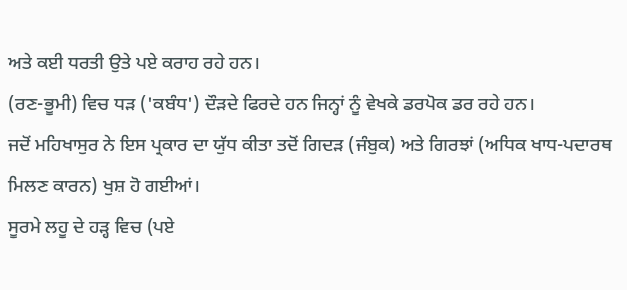ਅਤੇ ਕਈ ਧਰਤੀ ਉਤੇ ਪਏ ਕਰਾਹ ਰਹੇ ਹਨ।
(ਰਣ-ਭੂਮੀ) ਵਿਚ ਧੜ ('ਕਬੰਧ') ਦੌੜਦੇ ਫਿਰਦੇ ਹਨ ਜਿਨ੍ਹਾਂ ਨੂੰ ਵੇਖਕੇ ਡਰਪੋਕ ਡਰ ਰਹੇ ਹਨ।
ਜਦੋਂ ਮਹਿਖਾਸੁਰ ਨੇ ਇਸ ਪ੍ਰਕਾਰ ਦਾ ਯੁੱਧ ਕੀਤਾ ਤਦੋਂ ਗਿਦੜ (ਜੰਬੁਕ) ਅਤੇ ਗਿਰਝਾਂ (ਅਧਿਕ ਖਾਧ-ਪਦਾਰਥ ਮਿਲਣ ਕਾਰਨ) ਖੁਸ਼ ਹੋ ਗਈਆਂ।
ਸੂਰਮੇ ਲਹੂ ਦੇ ਹੜ੍ਹ ਵਿਚ (ਪਏ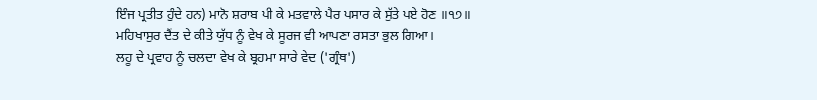ਇੰਜ ਪ੍ਰਤੀਤ ਹੁੰਦੇ ਹਨ) ਮਾਨੋ ਸ਼ਰਾਬ ਪੀ ਕੇ ਮਤਵਾਲੇ ਪੈਰ ਪਸਾਰ ਕੇ ਸੁੱਤੇ ਪਏ ਹੋਣ ॥੧੭॥
ਮਹਿਖਾਸੁਰ ਦੈਂਤ ਦੇ ਕੀਤੇ ਯੁੱਧ ਨੂੰ ਵੇਖ ਕੇ ਸੂਰਜ ਵੀ ਆਪਣਾ ਰਸਤਾ ਭੁਲ ਗਿਆ।
ਲਹੂ ਦੇ ਪ੍ਰਵਾਹ ਨੂੰ ਚਲਦਾ ਵੇਖ ਕੇ ਬ੍ਰਹਮਾ ਸਾਰੇ ਵੇਦ ('ਗ੍ਰੰਥ')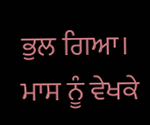ਭੁਲ ਗਿਆ।
ਮਾਸ ਨੂੰ ਵੇਖਕੇ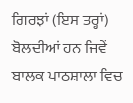ਗਿਰਝਾਂ (ਇਸ ਤਰ੍ਹਾਂ) ਬੋਲਦੀਆਂ ਹਨ ਜਿਵੇਂ ਬਾਲਕ ਪਾਠਸ਼ਾਲਾ ਵਿਚ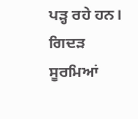ਪੜ੍ਹ ਰਹੇ ਹਨ।
ਗਿਦੜ ਸੂਰਮਿਆਂ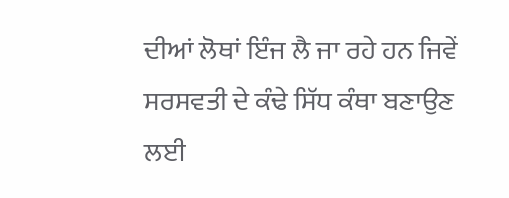ਦੀਆਂ ਲੋਥਾਂ ਇੰਜ ਲੈ ਜਾ ਰਹੇ ਹਨ ਜਿਵੇਂ ਸਰਸਵਤੀ ਦੇ ਕੰਢੇ ਸਿੱਧ ਕੰਥਾ ਬਣਾਉਣ ਲਈ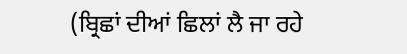(ਬ੍ਰਿਛਾਂ ਦੀਆਂ ਛਿਲਾਂ ਲੈ ਜਾ ਰਹੇ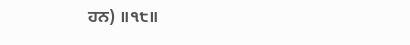ਹਨ) ॥੧੮॥